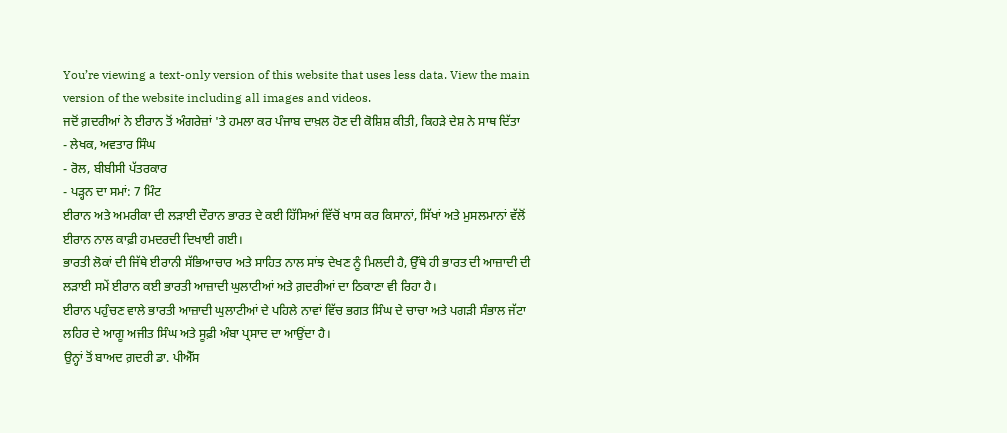You’re viewing a text-only version of this website that uses less data. View the main version of the website including all images and videos.
ਜਦੋਂ ਗ਼ਦਰੀਆਂ ਨੇ ਈਰਾਨ ਤੋਂ ਅੰਗਰੇਜ਼ਾਂ 'ਤੇ ਹਮਲਾ ਕਰ ਪੰਜਾਬ ਦਾਖ਼ਲ ਹੋਣ ਦੀ ਕੋਸ਼ਿਸ਼ ਕੀਤੀ, ਕਿਹੜੇ ਦੇਸ਼ ਨੇ ਸਾਥ ਦਿੱਤਾ
- ਲੇਖਕ, ਅਵਤਾਰ ਸਿੰਘ
- ਰੋਲ, ਬੀਬੀਸੀ ਪੱਤਰਕਾਰ
- ਪੜ੍ਹਨ ਦਾ ਸਮਾਂ: 7 ਮਿੰਟ
ਈਰਾਨ ਅਤੇ ਅਮਰੀਕਾ ਦੀ ਲੜਾਈ ਦੌਰਾਨ ਭਾਰਤ ਦੇ ਕਈ ਹਿੱਸਿਆਂ ਵਿੱਚੋਂ ਖਾਸ ਕਰ ਕਿਸਾਨਾਂ, ਸਿੱਖਾਂ ਅਤੇ ਮੁਸਲਮਾਨਾਂ ਵੱਲੋਂ ਈਰਾਨ ਨਾਲ ਕਾਫ਼ੀ ਹਮਦਰਦੀ ਦਿਖਾਈ ਗਈ।
ਭਾਰਤੀ ਲੋਕਾਂ ਦੀ ਜਿੱਥੇ ਈਰਾਨੀ ਸੱਭਿਆਚਾਰ ਅਤੇ ਸਾਹਿਤ ਨਾਲ ਸਾਂਝ ਦੇਖਣ ਨੂੰ ਮਿਲਦੀ ਹੈ, ਉੱਥੇ ਹੀ ਭਾਰਤ ਦੀ ਆਜ਼ਾਦੀ ਦੀ ਲੜਾਈ ਸਮੇਂ ਈਰਾਨ ਕਈ ਭਾਰਤੀ ਆਜ਼ਾਦੀ ਘੁਲਾਟੀਆਂ ਅਤੇ ਗ਼ਦਰੀਆਂ ਦਾ ਠਿਕਾਣਾ ਵੀ ਰਿਹਾ ਹੈ।
ਈਰਾਨ ਪਹੁੰਚਣ ਵਾਲੇ ਭਾਰਤੀ ਆਜ਼ਾਦੀ ਘੁਲਾਟੀਆਂ ਦੇ ਪਹਿਲੇ ਨਾਵਾਂ ਵਿੱਚ ਭਗਤ ਸਿੰਘ ਦੇ ਚਾਚਾ ਅਤੇ ਪਗੜੀ ਸੰਭਾਲ ਜੱਟਾ ਲਹਿਰ ਦੇ ਆਗੂ ਅਜੀਤ ਸਿੰਘ ਅਤੇ ਸੂਫ਼ੀ ਅੰਬਾ ਪ੍ਰਸਾਦ ਦਾ ਆਉਂਦਾ ਹੈ।
ਉਨ੍ਹਾਂ ਤੋਂ ਬਾਅਦ ਗ਼ਦਰੀ ਡਾ. ਪੀਐੱਸ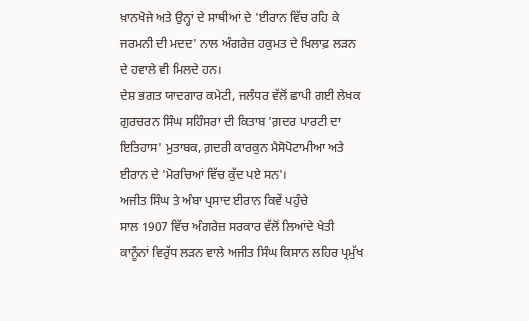ਖ਼ਾਨਖੋਜੇ ਅਤੇ ਉਨ੍ਹਾਂ ਦੇ ਸਾਥੀਆਂ ਦੇ 'ਈਰਾਨ ਵਿੱਚ ਰਹਿ ਕੇ ਜਰਮਨੀ ਦੀ ਮਦਦ' ਨਾਲ ਅੰਗਰੇਜ਼ ਹਕੁਮਤ ਦੇ ਖਿਲਾਫ਼ ਲੜਨ ਦੇ ਹਵਾਲੇ ਵੀ ਮਿਲਦੇ ਹਨ।
ਦੇਸ਼ ਭਗਤ ਯਾਦਗਾਰ ਕਮੇਟੀ, ਜਲੰਧਰ ਵੱਲੋਂ ਛਾਪੀ ਗਈ ਲੇਖਕ ਗੁਰਚਰਨ ਸਿੰਘ ਸਹਿੰਸਰਾ ਦੀ ਕਿਤਾਬ 'ਗ਼ਦਰ ਪਾਰਟੀ ਦਾ ਇਤਿਹਾਸ' ਮੁਤਾਬਕ, ਗ਼ਦਰੀ ਕਾਰਕੁਨ ਮੈਸੋਪੋਟਾਮੀਆ ਅਤੇ ਈਰਾਨ ਦੇ 'ਮੋਰਚਿਆਂ ਵਿੱਚ ਕੁੱਦ ਪਏ ਸਨ'।
ਅਜੀਤ ਸਿੰਘ ਤੇ ਅੰਬਾ ਪ੍ਰਸਾਦ ਈਰਾਨ ਕਿਵੇਂ ਪਹੁੰਚੇ
ਸਾਲ 1907 ਵਿੱਚ ਅੰਗਰੇਜ਼ ਸਰਕਾਰ ਵੱਲੋਂ ਲਿਆਂਦੇ ਖੇਤੀ ਕਾਨੂੰਨਾਂ ਵਿਰੁੱਧ ਲੜਨ ਵਾਲੇ ਅਜੀਤ ਸਿੰਘ ਕਿਸਾਨ ਲਹਿਰ ਪ੍ਰਮੁੱਖ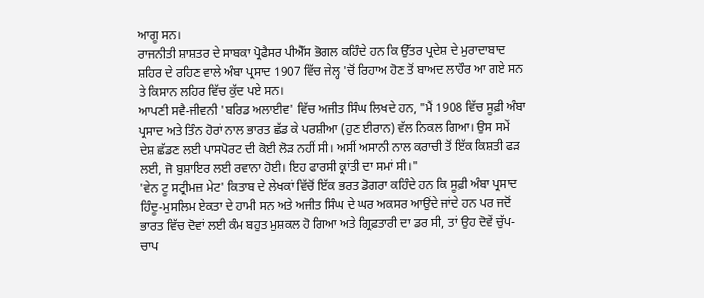ਆਗੂ ਸਨ।
ਰਾਜਨੀਤੀ ਸ਼ਾਸ਼ਤਰ ਦੇ ਸਾਬਕਾ ਪ੍ਰੋਫੈਸਰ ਪੀਐੱਸ ਭੋਗਲ ਕਹਿੰਦੇ ਹਨ ਕਿ ਉੱਤਰ ਪ੍ਰਦੇਸ਼ ਦੇ ਮੁਰਾਦਾਬਾਦ ਸ਼ਹਿਰ ਦੇ ਰਹਿਣ ਵਾਲੇ ਅੰਬਾ ਪ੍ਰਸਾਦ 1907 ਵਿੱਚ ਜੇਲ੍ਹ 'ਚੋਂ ਰਿਹਾਅ ਹੋਣ ਤੋਂ ਬਾਅਦ ਲਾਹੌਰ ਆ ਗਏ ਸਨ ਤੇ ਕਿਸਾਨ ਲਹਿਰ ਵਿੱਚ ਕੁੱਦ ਪਏ ਸਨ।
ਆਪਣੀ ਸਵੈ-ਜੀਵਨੀ 'ਬਰਿਡ ਅਲਾਈਵ' ਵਿੱਚ ਅਜੀਤ ਸਿੰਘ ਲਿਖਦੇ ਹਨ, "ਮੈਂ 1908 ਵਿੱਚ ਸੂਫ਼ੀ ਅੰਬਾ ਪ੍ਰਸਾਦ ਅਤੇ ਤਿੰਨ ਹੋਰਾਂ ਨਾਲ ਭਾਰਤ ਛੱਡ ਕੇ ਪਰਸ਼ੀਆ (ਹੁਣ ਈਰਾਨ) ਵੱਲ ਨਿਕਲ ਗਿਆ। ਉਸ ਸਮੇਂ ਦੇਸ਼ ਛੱਡਣ ਲਈ ਪਾਸਪੋਰਟ ਦੀ ਕੋਈ ਲੋੜ ਨਹੀਂ ਸੀ। ਅਸੀਂ ਅਸਾਨੀ ਨਾਲ ਕਰਾਚੀ ਤੋਂ ਇੱਕ ਕਿਸ਼ਤੀ ਫੜ ਲਈ, ਜੋ ਬੁਸ਼ਾਇਰ ਲਈ ਰਵਾਨਾ ਹੋਈ। ਇਹ ਫਾਰਸੀ ਕ੍ਰਾਂਤੀ ਦਾ ਸਮਾਂ ਸੀ।"
'ਵੇਨ ਟੂ ਸਟ੍ਰੀਮਜ਼ ਮੇਟ' ਕਿਤਾਬ ਦੇ ਲੇਖਕਾਂ ਵਿੱਚੋਂ ਇੱਕ ਭਰਤ ਡੋਗਰਾ ਕਹਿੰਦੇ ਹਨ ਕਿ ਸੂਫ਼ੀ ਅੰਬਾ ਪ੍ਰਸਾਦ ਹਿੰਦੂ-ਮੁਸਲਿਮ ਏਕਤਾ ਦੇ ਹਾਮੀ ਸਨ ਅਤੇ ਅਜੀਤ ਸਿੰਘ ਦੇ ਘਰ ਅਕਸਰ ਆਉਂਦੇ ਜਾਂਦੇ ਹਨ ਪਰ ਜਦੋਂ ਭਾਰਤ ਵਿੱਚ ਦੋਵਾਂ ਲਈ ਕੰਮ ਬਹੁਤ ਮੁਸ਼ਕਲ ਹੋ ਗਿਆ ਅਤੇ ਗ੍ਰਿਫ਼ਤਾਰੀ ਦਾ ਡਰ ਸੀ, ਤਾਂ ਉਹ ਦੋਵੇਂ ਚੁੱਪ-ਚਾਪ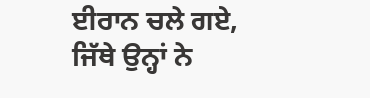ਈਰਾਨ ਚਲੇ ਗਏ, ਜਿੱਥੇ ਉਨ੍ਹਾਂ ਨੇ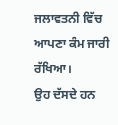ਜਲਾਵਤਨੀ ਵਿੱਚ ਆਪਣਾ ਕੰਮ ਜਾਰੀ ਰੱਖਿਆ।
ਉਹ ਦੱਸਦੇ ਹਨ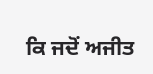ਕਿ ਜਦੋਂ ਅਜੀਤ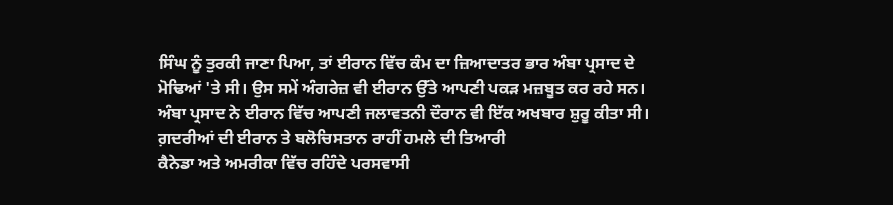ਸਿੰਘ ਨੂੰ ਤੁਰਕੀ ਜਾਣਾ ਪਿਆ, ਤਾਂ ਈਰਾਨ ਵਿੱਚ ਕੰਮ ਦਾ ਜ਼ਿਆਦਾਤਰ ਭਾਰ ਅੰਬਾ ਪ੍ਰਸਾਦ ਦੇ ਮੋਢਿਆਂ 'ਤੇ ਸੀ। ਉਸ ਸਮੇਂ ਅੰਗਰੇਜ਼ ਵੀ ਈਰਾਨ ਉੱਤੇ ਆਪਣੀ ਪਕੜ ਮਜ਼ਬੂਤ ਕਰ ਰਹੇ ਸਨ। ਅੰਬਾ ਪ੍ਰਸਾਦ ਨੇ ਈਰਾਨ ਵਿੱਚ ਆਪਣੀ ਜਲਾਵਤਨੀ ਦੌਰਾਨ ਵੀ ਇੱਕ ਅਖਬਾਰ ਸ਼ੁਰੂ ਕੀਤਾ ਸੀ।
ਗ਼ਦਰੀਆਂ ਦੀ ਈਰਾਨ ਤੇ ਬਲੋਚਿਸਤਾਨ ਰਾਹੀਂ ਹਮਲੇ ਦੀ ਤਿਆਰੀ
ਕੈਨੇਡਾ ਅਤੇ ਅਮਰੀਕਾ ਵਿੱਚ ਰਹਿੰਦੇ ਪਰਸਵਾਸੀ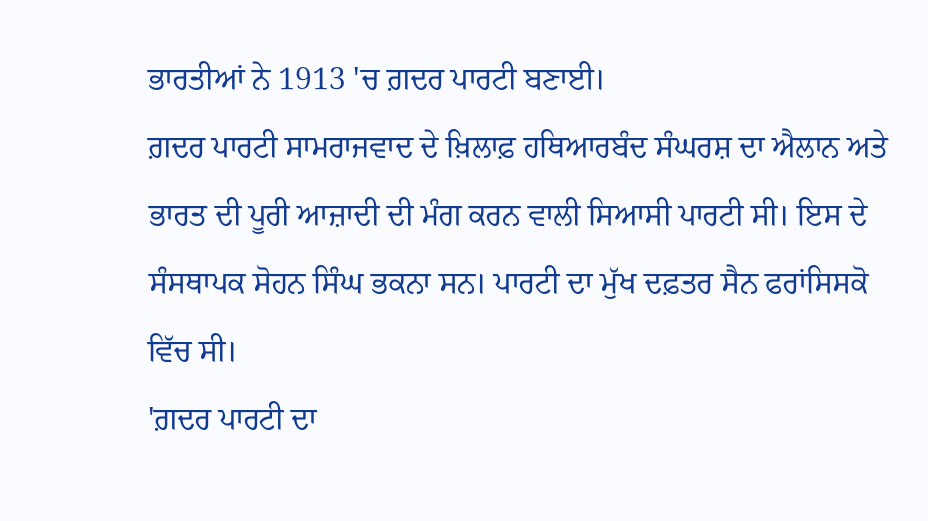ਭਾਰਤੀਆਂ ਨੇ 1913 'ਚ ਗ਼ਦਰ ਪਾਰਟੀ ਬਣਾਈ।
ਗ਼ਦਰ ਪਾਰਟੀ ਸਾਮਰਾਜਵਾਦ ਦੇ ਖ਼ਿਲਾਫ਼ ਹਥਿਆਰਬੰਦ ਸੰਘਰਸ਼ ਦਾ ਐਲਾਨ ਅਤੇ ਭਾਰਤ ਦੀ ਪੂਰੀ ਆਜ਼ਾਦੀ ਦੀ ਮੰਗ ਕਰਨ ਵਾਲੀ ਸਿਆਸੀ ਪਾਰਟੀ ਸੀ। ਇਸ ਦੇ ਸੰਸਥਾਪਕ ਸੋਹਨ ਸਿੰਘ ਭਕਨਾ ਸਨ। ਪਾਰਟੀ ਦਾ ਮੁੱਖ ਦਫ਼ਤਰ ਸੈਨ ਫਰਾਂਸਿਸਕੋ ਵਿੱਚ ਸੀ।
'ਗ਼ਦਰ ਪਾਰਟੀ ਦਾ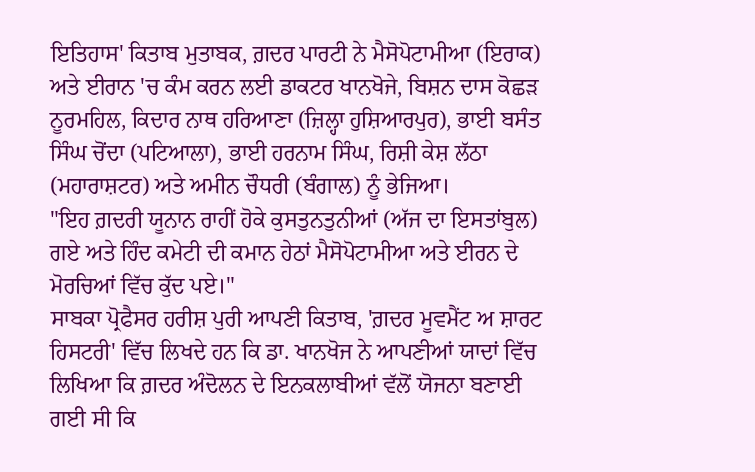ਇਤਿਹਾਸ' ਕਿਤਾਬ ਮੁਤਾਬਕ, ਗ਼ਦਰ ਪਾਰਟੀ ਨੇ ਮੈਸੋਪੋਟਾਮੀਆ (ਇਰਾਕ) ਅਤੇ ਈਰਾਨ 'ਚ ਕੰਮ ਕਰਨ ਲਈ ਡਾਕਟਰ ਖਾਨਖੋਜੇ, ਬਿਸ਼ਨ ਦਾਸ ਕੋਛੜ ਨੂਰਮਹਿਲ, ਕਿਦਾਰ ਨਾਥ ਹਰਿਆਣਾ (ਜ਼ਿਲ੍ਹਾ ਹੁਸ਼ਿਆਰਪੁਰ), ਭਾਈ ਬਸੰਤ ਸਿੰਘ ਚੋਂਦਾ (ਪਟਿਆਲਾ), ਭਾਈ ਹਰਨਾਮ ਸਿੰਘ, ਰਿਸ਼ੀ ਕੇਸ਼ ਲੱਠਾ (ਮਹਾਰਾਸ਼ਟਰ) ਅਤੇ ਅਮੀਨ ਚੌਧਰੀ (ਬੰਗਾਲ) ਨੂੰ ਭੇਜਿਆ।
"ਇਹ ਗ਼ਦਰੀ ਯੂਨਾਨ ਰਾਹੀਂ ਹੋਕੇ ਕੁਸਤੁਨਤੁਨੀਆਂ (ਅੱਜ ਦਾ ਇਸਤਾਂਬੁਲ) ਗਏ ਅਤੇ ਹਿੰਦ ਕਮੇਟੀ ਦੀ ਕਮਾਨ ਹੇਠਾਂ ਮੈਸੋਪੋਟਾਮੀਆ ਅਤੇ ਈਰਨ ਦੇ ਮੋਰਚਿਆਂ ਵਿੱਚ ਕੁੱਦ ਪਏ।"
ਸਾਬਕਾ ਪ੍ਰੋਫੈਸਰ ਹਰੀਸ਼ ਪੁਰੀ ਆਪਣੀ ਕਿਤਾਬ, 'ਗ਼ਦਰ ਮੂਵਮੈਂਟ ਅ ਸ਼ਾਰਟ ਹਿਸਟਰੀ' ਵਿੱਚ ਲਿਖਦੇ ਹਨ ਕਿ ਡਾ. ਖਾਨਖੋਜ ਨੇ ਆਪਣੀਆਂ ਯਾਦਾਂ ਵਿੱਚ ਲਿਖਿਆ ਕਿ ਗ਼ਦਰ ਅੰਦੋਲਨ ਦੇ ਇਨਕਲਾਬੀਆਂ ਵੱਲੋਂ ਯੋਜਨਾ ਬਣਾਈ ਗਈ ਸੀ ਕਿ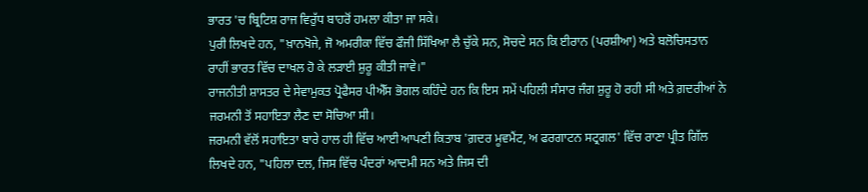ਭਾਰਤ 'ਚ ਬ੍ਰਿਟਿਸ਼ ਰਾਜ ਵਿਰੁੱਧ ਬਾਹਰੋਂ ਹਮਲਾ ਕੀਤਾ ਜਾ ਸਕੇ।
ਪੁਰੀ ਲਿਖਦੇ ਹਨ, "ਖ਼ਾਨਖੋਜੇ, ਜੋ ਅਮਰੀਕਾ ਵਿੱਚ ਫੌਜੀ ਸਿੱਖਿਆ ਲੈ ਚੁੱਕੇ ਸਨ, ਸੋਚਦੇ ਸਨ ਕਿ ਈਰਾਨ (ਪਰਸ਼ੀਆ) ਅਤੇ ਬਲੋਚਿਸਤਾਨ ਰਾਹੀਂ ਭਾਰਤ ਵਿੱਚ ਦਾਖਲ ਹੋ ਕੇ ਲੜਾਈ ਸ਼ੁਰੂ ਕੀਤੀ ਜਾਵੇ।"
ਰਾਜਨੀਤੀ ਸ਼ਾਸਤਰ ਦੇ ਸੇਵਾਮੁਕਤ ਪ੍ਰੋਫੈਸਰ ਪੀਐੱਸ ਭੋਗਲ ਕਹਿੰਦੇ ਹਨ ਕਿ ਇਸ ਸਮੇਂ ਪਹਿਲੀ ਸੰਸਾਰ ਜੰਗ ਸ਼ੁਰੂ ਹੋ ਰਹੀ ਸੀ ਅਤੇ ਗ਼ਦਰੀਆਂ ਨੇ ਜਰਮਨੀ ਤੋਂ ਸਹਾਇਤਾ ਲੈਣ ਦਾ ਸੋਚਿਆ ਸੀ।
ਜਰਮਨੀ ਵੱਲੋਂ ਸਹਾਇਤਾ ਬਾਰੇ ਹਾਲ ਹੀ ਵਿੱਚ ਆਈ ਆਪਣੀ ਕਿਤਾਬ 'ਗ਼ਦਰ ਮੂਵਮੈਂਟ, ਅ ਫਰਗਾਟਨ ਸਟ੍ਰਗਲ' ਵਿੱਚ ਰਾਣਾ ਪ੍ਰੀਤ ਗਿੱਲ ਲਿਖਦੇ ਹਨ, "ਪਹਿਲਾ ਦਲ, ਜਿਸ ਵਿੱਚ ਪੰਦਰਾਂ ਆਦਮੀ ਸਨ ਅਤੇ ਜਿਸ ਦੀ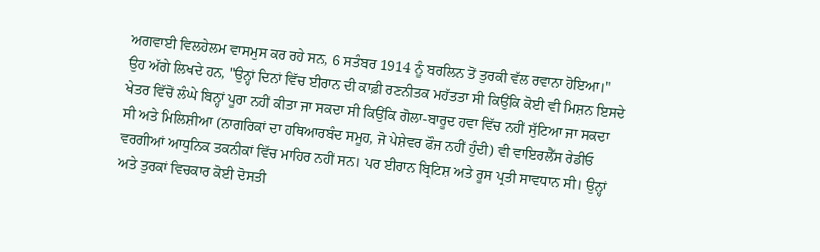ਅਗਵਾਈ ਵਿਲਹੇਲਮ ਵਾਸਮੁਸ ਕਰ ਰਹੇ ਸਨ, 6 ਸਤੰਬਰ 1914 ਨੂੰ ਬਰਲਿਨ ਤੋਂ ਤੁਰਕੀ ਵੱਲ ਰਵਾਨਾ ਹੋਇਆ।"
ਉਹ ਅੱਗੇ ਲਿਖਦੇ ਹਨ, "ਉਨ੍ਹਾਂ ਦਿਨਾਂ ਵਿੱਚ ਈਰਾਨ ਦੀ ਕਾਫ਼ੀ ਰਣਨੀਤਕ ਮਹੱਤਤਾ ਸੀ ਕਿਉਂਕਿ ਕੋਈ ਵੀ ਮਿਸ਼ਨ ਇਸਦੇ ਖੇਤਰ ਵਿੱਚੋਂ ਲੰਘੇ ਬਿਨ੍ਹਾਂ ਪੂਰਾ ਨਹੀਂ ਕੀਤਾ ਜਾ ਸਕਦਾ ਸੀ ਕਿਉਂਕਿ ਗੋਲਾ-ਬਾਰੂਦ ਹਵਾ ਵਿੱਚ ਨਹੀਂ ਸੁੱਟਿਆ ਜਾ ਸਕਦਾ ਸੀ ਅਤੇ ਮਿਲਿਸ਼ੀਆ (ਨਾਗਰਿਕਾਂ ਦਾ ਹਥਿਆਰਬੰਦ ਸਮੂਹ, ਜੋ ਪੇਸ਼ੇਵਰ ਫੌਜ ਨਹੀਂ ਹੁੰਦੀ) ਵੀ ਵਾਇਰਲੈੱਸ ਰੇਡੀਓ ਵਰਗੀਆਂ ਆਧੁਨਿਕ ਤਕਨੀਕਾਂ ਵਿੱਚ ਮਾਹਿਰ ਨਹੀਂ ਸਨ। ਪਰ ਈਰਾਨ ਬ੍ਰਿਟਿਸ਼ ਅਤੇ ਰੂਸ ਪ੍ਰਤੀ ਸਾਵਧਾਨ ਸੀ। ਉਨ੍ਹਾਂ ਅਤੇ ਤੁਰਕਾਂ ਵਿਚਕਾਰ ਕੋਈ ਦੋਸਤੀ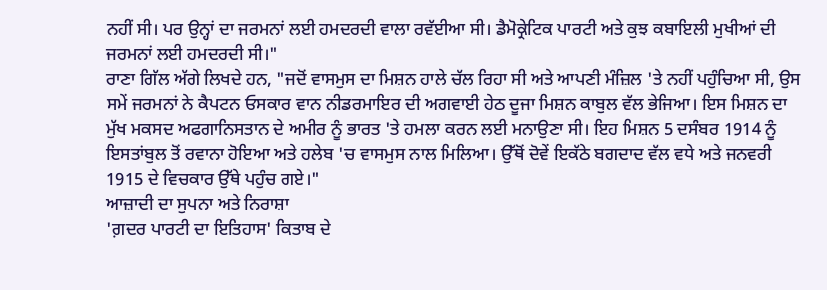ਨਹੀਂ ਸੀ। ਪਰ ਉਨ੍ਹਾਂ ਦਾ ਜਰਮਨਾਂ ਲਈ ਹਮਦਰਦੀ ਵਾਲਾ ਰਵੱਈਆ ਸੀ। ਡੈਮੋਕ੍ਰੇਟਿਕ ਪਾਰਟੀ ਅਤੇ ਕੁਝ ਕਬਾਇਲੀ ਮੁਖੀਆਂ ਦੀ ਜਰਮਨਾਂ ਲਈ ਹਮਦਰਦੀ ਸੀ।"
ਰਾਣਾ ਗਿੱਲ ਅੱਗੇ ਲਿਖਦੇ ਹਨ, "ਜਦੋਂ ਵਾਸਮੁਸ ਦਾ ਮਿਸ਼ਨ ਹਾਲੇ ਚੱਲ ਰਿਹਾ ਸੀ ਅਤੇ ਆਪਣੀ ਮੰਜ਼ਿਲ 'ਤੇ ਨਹੀਂ ਪਹੁੰਚਿਆ ਸੀ, ਉਸ ਸਮੇਂ ਜਰਮਨਾਂ ਨੇ ਕੈਪਟਨ ਓਸਕਾਰ ਵਾਨ ਨੀਡਰਮਾਇਰ ਦੀ ਅਗਵਾਈ ਹੇਠ ਦੂਜਾ ਮਿਸ਼ਨ ਕਾਬੁਲ ਵੱਲ ਭੇਜਿਆ। ਇਸ ਮਿਸ਼ਨ ਦਾ ਮੁੱਖ ਮਕਸਦ ਅਫਗਾਨਿਸਤਾਨ ਦੇ ਅਮੀਰ ਨੂੰ ਭਾਰਤ 'ਤੇ ਹਮਲਾ ਕਰਨ ਲਈ ਮਨਾਉਣਾ ਸੀ। ਇਹ ਮਿਸ਼ਨ 5 ਦਸੰਬਰ 1914 ਨੂੰ ਇਸਤਾਂਬੁਲ ਤੋਂ ਰਵਾਨਾ ਹੋਇਆ ਅਤੇ ਹਲੇਬ 'ਚ ਵਾਸਮੁਸ ਨਾਲ ਮਿਲਿਆ। ਉੱਥੋਂ ਦੋਵੇਂ ਇਕੱਠੇ ਬਗਦਾਦ ਵੱਲ ਵਧੇ ਅਤੇ ਜਨਵਰੀ 1915 ਦੇ ਵਿਚਕਾਰ ਉੱਥੇ ਪਹੁੰਚ ਗਏ।"
ਆਜ਼ਾਦੀ ਦਾ ਸੁਪਨਾ ਅਤੇ ਨਿਰਾਸ਼ਾ
'ਗ਼ਦਰ ਪਾਰਟੀ ਦਾ ਇਤਿਹਾਸ' ਕਿਤਾਬ ਦੇ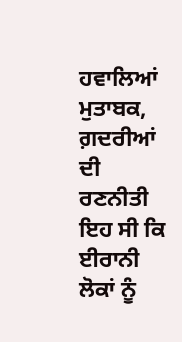ਹਵਾਲਿਆਂ ਮੁਤਾਬਕ, ਗ਼ਦਰੀਆਂ ਦੀ ਰਣਨੀਤੀ ਇਹ ਸੀ ਕਿ ਈਰਾਨੀ ਲੋਕਾਂ ਨੂੰ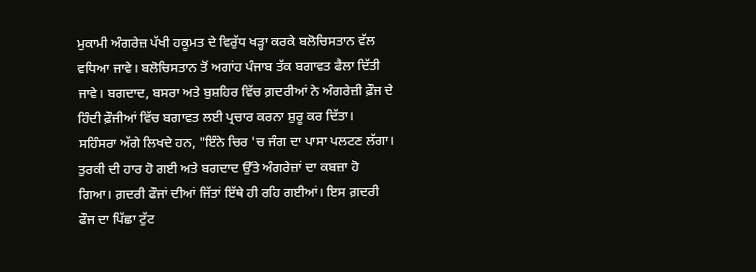ਮੁਕਾਮੀ ਅੰਗਰੇਜ਼ ਪੱਖੀ ਹਕੂਮਤ ਦੇ ਵਿਰੁੱਧ ਖੜ੍ਹਾ ਕਰਕੇ ਬਲੋਚਿਸਤਾਨ ਵੱਲ ਵਧਿਆ ਜਾਵੇ। ਬਲੋਚਿਸਤਾਨ ਤੋਂ ਅਗਾਂਹ ਪੰਜਾਬ ਤੱਕ ਬਗਾਵਤ ਫੈਲਾ ਦਿੱਤੀ ਜਾਵੇ। ਬਗਦਾਦ, ਬਸਰਾ ਅਤੇ ਬੁਸ਼ਹਿਰ ਵਿੱਚ ਗ਼ਦਰੀਆਂ ਨੇ ਅੰਗਰੇਜ਼ੀ ਫ਼ੌਜ ਦੇ ਹਿੰਦੀ ਫ਼ੌਜੀਆਂ ਵਿੱਚ ਬਗਾਵਤ ਲਈ ਪ੍ਰਚਾਰ ਕਰਨਾ ਸ਼ੁਰੂ ਕਰ ਦਿੱਤਾ।
ਸਹਿੰਸਰਾ ਅੱਗੇ ਲਿਖਦੇ ਹਨ, "ਇੰਨੇ ਚਿਰ 'ਚ ਜੰਗ ਦਾ ਪਾਸਾ ਪਲਟਣ ਲੱਗਾ। ਤੁਰਕੀ ਦੀ ਹਾਰ ਹੋ ਗਈ ਅਤੇ ਬਗਦਾਦ ਉੱਤੇ ਅੰਗਰੇਜ਼ਾਂ ਦਾ ਕਬਜ਼ਾ ਹੋ ਗਿਆ। ਗ਼ਦਰੀ ਫੌਜਾਂ ਦੀਆਂ ਜਿੱਤਾਂ ਇੱਥੇ ਹੀ ਰਹਿ ਗਈਆਂ। ਇਸ ਗ਼ਦਰੀ ਫੌਜ ਦਾ ਪਿੱਛਾ ਟੁੱਟ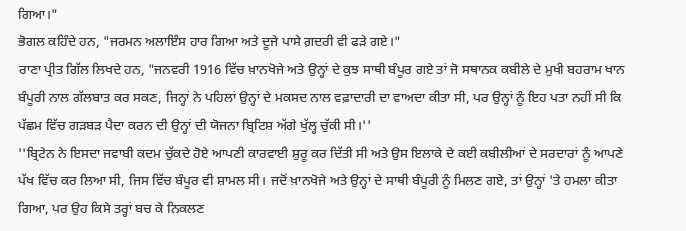ਗਿਆ।"
ਭੋਗਲ ਕਹਿੰਦੇ ਹਨ, "ਜਰਮਨ ਅਲਾਇੰਸ ਹਾਰ ਗਿਆ ਅਤੇ ਦੂਜੇ ਪਾਸੇ ਗ਼ਦਰੀ ਵੀ ਫੜੇ ਗਏ।"
ਰਾਣਾ ਪ੍ਰੀਤ ਗਿੱਲ ਲਿਖਦੇ ਹਨ, "ਜਨਵਰੀ 1916 ਵਿੱਚ ਖ਼ਾਨਖੋਜੇ ਅਤੇ ਉਨ੍ਹਾਂ ਦੇ ਕੁਝ ਸਾਥੀ ਬੰਪੂਰ ਗਏ ਤਾਂ ਜੋ ਸਥਾਨਕ ਕਬੀਲੇ ਦੇ ਮੁਖੀ ਬਹਰਾਮ ਖਾਨ ਬੰਪੂਰੀ ਨਾਲ ਗੱਲਬਾਤ ਕਰ ਸਕਣ, ਜਿਨ੍ਹਾਂ ਨੇ ਪਹਿਲਾਂ ਉਨ੍ਹਾਂ ਦੇ ਮਕਸਦ ਨਾਲ ਵਫ਼ਾਦਾਰੀ ਦਾ ਵਾਅਦਾ ਕੀਤਾ ਸੀ, ਪਰ ਉਨ੍ਹਾਂ ਨੂੰ ਇਹ ਪਤਾ ਨਹੀਂ ਸੀ ਕਿ ਪੱਛਮ ਵਿੱਚ ਗੜਬੜ ਪੈਦਾ ਕਰਨ ਦੀ ਉਨ੍ਹਾਂ ਦੀ ਯੋਜਨਾ ਬ੍ਰਿਟਿਸ਼ ਅੱਗੇ ਖੁੱਲ੍ਹ ਚੁੱਕੀ ਸੀ।''
''ਬ੍ਰਿਟੇਨ ਨੇ ਇਸਦਾ ਜਵਾਬੀ ਕਦਮ ਚੁੱਕਦੇ ਹੋਏ ਆਪਣੀ ਕਾਰਵਾਈ ਸ਼ੁਰੂ ਕਰ ਦਿੱਤੀ ਸੀ ਅਤੇ ਉਸ ਇਲਾਕੇ ਦੇ ਕਈ ਕਬੀਲੀਆਂ ਦੇ ਸਰਦਾਰਾਂ ਨੂੰ ਆਪਣੇ ਪੱਖ ਵਿੱਚ ਕਰ ਲਿਆ ਸੀ, ਜਿਸ ਵਿੱਚ ਬੰਪੂਰ ਵੀ ਸ਼ਾਮਲ ਸੀ। ਜਦੋਂ ਖ਼ਾਨਖੋਜੇ ਅਤੇ ਉਨ੍ਹਾਂ ਦੇ ਸਾਥੀ ਬੰਪੂਰੀ ਨੂੰ ਮਿਲਣ ਗਏ, ਤਾਂ ਉਨ੍ਹਾਂ 'ਤੇ ਹਮਲਾ ਕੀਤਾ ਗਿਆ, ਪਰ ਉਹ ਕਿਸੇ ਤਰ੍ਹਾਂ ਬਚ ਕੇ ਨਿਕਲਣ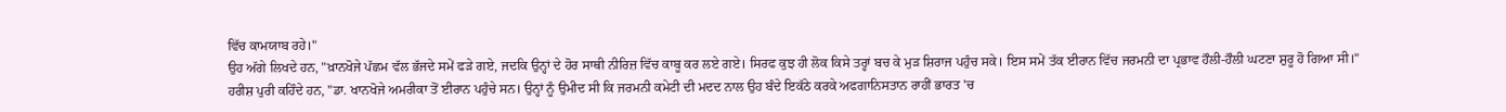ਵਿੱਚ ਕਾਮਯਾਬ ਰਹੇ।"
ਉਹ ਅੱਗੇ ਲਿਖਦੇ ਹਨ, "ਖ਼ਾਨਖੋਜੇ ਪੱਛਮ ਵੱਲ ਭੱਜਦੇ ਸਮੇਂ ਫੜੇ ਗਏ, ਜਦਕਿ ਉਨ੍ਹਾਂ ਦੇ ਹੋਰ ਸਾਥੀ ਨੀਰਿਜ਼ ਵਿੱਚ ਕਾਬੂ ਕਰ ਲਏ ਗਏ। ਸਿਰਫ ਕੁਝ ਹੀ ਲੋਕ ਕਿਸੇ ਤਰ੍ਹਾਂ ਬਚ ਕੇ ਮੁੜ ਸ਼ਿਰਾਜ ਪਹੁੰਚ ਸਕੇ। ਇਸ ਸਮੇਂ ਤੱਕ ਈਰਾਨ ਵਿੱਚ ਜਰਮਨੀ ਦਾ ਪ੍ਰਭਾਵ ਹੌਲੀ-ਹੌਲੀ ਘਟਣਾ ਸ਼ੁਰੂ ਹੋ ਗਿਆ ਸੀ।"
ਹਰੀਸ਼ ਪੁਰੀ ਕਹਿੰਦੇ ਹਨ, "ਡਾ. ਖਾਨਖੋਜੇ ਅਮਰੀਕਾ ਤੋਂ ਈਰਾਨ ਪਹੁੰਚੇ ਸਨ। ਉਨ੍ਹਾਂ ਨੂੰ ਉਮੀਦ ਸੀ ਕਿ ਜਰਮਨੀ ਕਮੇਟੀ ਦੀ ਮਦਦ ਨਾਲ ਉਹ ਬੰਦੇ ਇਕੱਠੇ ਕਰਕੇ ਅਫਗਾਨਿਸਤਾਨ ਰਾਹੀਂ ਭਾਰਤ 'ਚ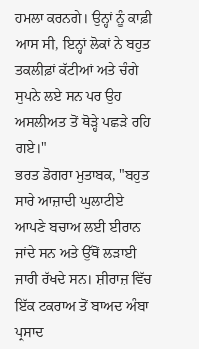ਹਮਲਾ ਕਰਨਗੇ। ਉਨ੍ਹਾਂ ਨੂੰ ਕਾਫ਼ੀ ਆਸ ਸੀ, ਇਨ੍ਹਾਂ ਲੋਕਾਂ ਨੇ ਬਹੁਤ ਤਕਲੀਫ਼ਾਂ ਕੱਟੀਆਂ ਅਤੇ ਚੰਗੇ ਸੁਪਨੇ ਲਏ ਸਨ ਪਰ ਉਹ ਅਸਲੀਅਤ ਤੋਂ ਥੋੜ੍ਹੇ ਪਛੜੇ ਰਹਿ ਗਏ।"
ਭਰਤ ਡੋਗਰਾ ਮੁਤਾਬਕ, "ਬਹੁਤ ਸਾਰੇ ਆਜ਼ਾਦੀ ਘੁਲਾਟੀਏ ਆਪਣੇ ਬਚਾਅ ਲਈ ਈਰਾਨ ਜਾਂਦੇ ਸਨ ਅਤੇ ਉੱਥੋਂ ਲੜਾਈ ਜਾਰੀ ਰੱਖਦੇ ਸਨ। ਸ਼ੀਰਾਜ਼ ਵਿੱਚ ਇੱਕ ਟਕਰਾਅ ਤੋਂ ਬਾਅਦ ਅੰਬਾ ਪ੍ਰਸਾਦ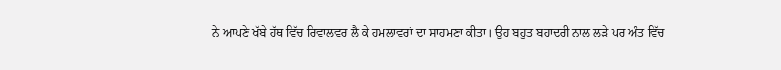ਨੇ ਆਪਣੇ ਖੱਬੇ ਹੱਥ ਵਿੱਚ ਰਿਵਾਲਵਰ ਲੈ ਕੇ ਹਮਲਾਵਰਾਂ ਦਾ ਸਾਹਮਣਾ ਕੀਤਾ। ਉਹ ਬਹੁਤ ਬਹਾਦਰੀ ਨਾਲ ਲੜੇ ਪਰ ਅੰਤ ਵਿੱਚ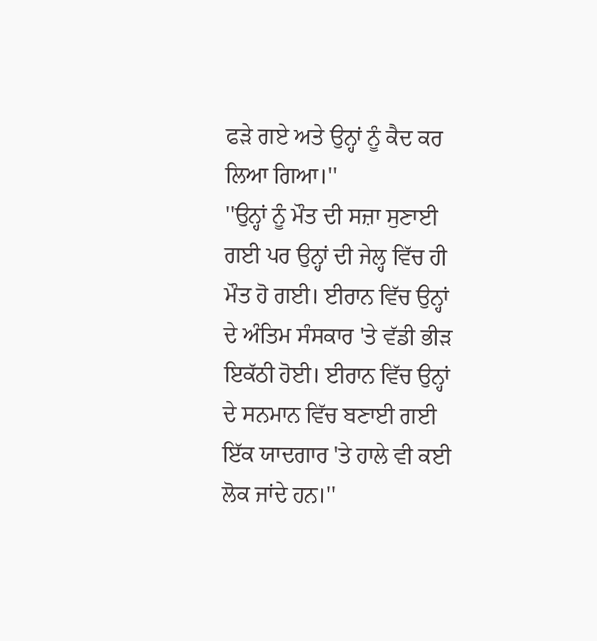ਫੜੇ ਗਏ ਅਤੇ ਉਨ੍ਹਾਂ ਨੂੰ ਕੈਦ ਕਰ ਲਿਆ ਗਿਆ।''
''ਉਨ੍ਹਾਂ ਨੂੰ ਮੌਤ ਦੀ ਸਜ਼ਾ ਸੁਣਾਈ ਗਈ ਪਰ ਉਨ੍ਹਾਂ ਦੀ ਜੇਲ੍ਹ ਵਿੱਚ ਹੀ ਮੌਤ ਹੋ ਗਈ। ਈਰਾਨ ਵਿੱਚ ਉਨ੍ਹਾਂ ਦੇ ਅੰਤਿਮ ਸੰਸਕਾਰ 'ਤੇ ਵੱਡੀ ਭੀੜ ਇਕੱਠੀ ਹੋਈ। ਈਰਾਨ ਵਿੱਚ ਉਨ੍ਹਾਂ ਦੇ ਸਨਮਾਨ ਵਿੱਚ ਬਣਾਈ ਗਈ ਇੱਕ ਯਾਦਗਾਰ 'ਤੇ ਹਾਲੇ ਵੀ ਕਈ ਲੋਕ ਜਾਂਦੇ ਹਨ।''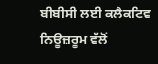ਬੀਬੀਸੀ ਲਈ ਕਲੈਕਟਿਵ ਨਿਊਜ਼ਰੂਮ ਵੱਲੋਂ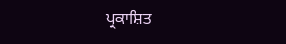ਪ੍ਰਕਾਸ਼ਿਤ